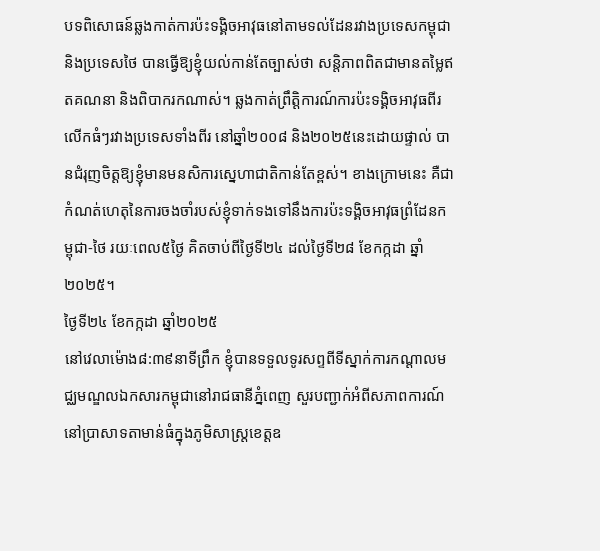បទពិសោធន៍ឆ្លងកាត់ការប៉ះទង្គិចអាវុធនៅតាមទល់ដែនរវាងប្រទេសកម្ពុជា និងប្រទេសថៃ បានធ្វើឱ្យខ្ញុំយល់កាន់តែច្បាស់ថា សន្ដិភាពពិតជាមានតម្លៃឥតគណនា និងពិបាករកណាស់។ ឆ្លងកាត់ព្រឹត្ដិការណ៍ការប៉ះទង្គិចអាវុធពីរលើកធំៗរវាងប្រទេសទាំងពីរ នៅឆ្នាំ២០០៨ និង២០២៥នេះដោយផ្ទាល់ បានជំរុញចិត្ដឱ្យខ្ញុំមានមនសិការស្នេហាជាតិកាន់តែខ្ពស់។ ខាងក្រោមនេះ គឺជាកំណត់ហេតុនៃការចងចាំរបស់ខ្ញុំទាក់ទងទៅនឹងការប៉ះទង្គិចអាវុធព្រំដែនកម្ពុជា-ថៃ រយៈពេល៥ថ្ងៃ គិតចាប់ពីថ្ងៃទី២៤ ដល់ថ្ងៃទី២៨ ខែកក្កដា ឆ្នាំ២០២៥។
ថ្ងៃទី២៤ ខែកក្កដា ឆ្នាំ២០២៥
នៅវេលាម៉ោង៨:៣៩នាទីព្រឹក ខ្ញុំបានទទួលទូរសព្ទពីទីស្នាក់ការកណ្ដាលមជ្ឈមណ្ឌលឯកសារកម្ពុជានៅរាជធានីភ្នំពេញ សួរបញ្ជាក់អំពីសភាពការណ៍នៅប្រាសាទតាមាន់ធំក្នុងភូមិសាស្រ្ដខេត្ដឧ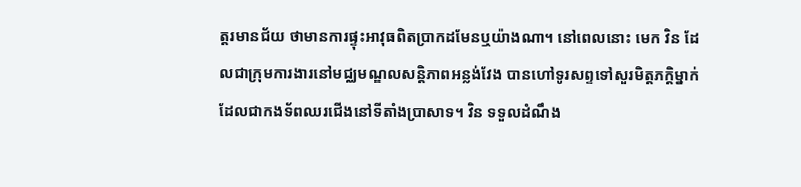ត្ដរមានជ័យ ថាមានការផ្ទុះអាវុធពិតប្រាកដមែនឬយ៉ាងណា។ នៅពេលនោះ មេក វិន ដែលជាក្រុមការងារនៅមជ្ឈមណ្ឌលសន្ដិភាពអន្លង់វែង បានហៅទូរសព្ទទៅសួរមិត្តភក្តិម្នាក់ដែលជាកងទ័ពឈរជើងនៅទីតាំងប្រាសាទ។ វិន ទទួលដំណឹង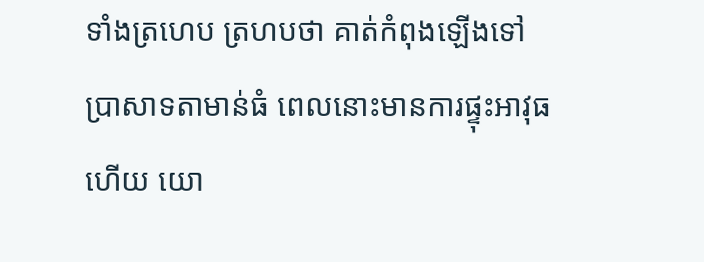ទាំងត្រហេប ត្រហបថា គាត់កំពុងឡើងទៅប្រាសាទតាមាន់ធំ ពេលនោះមានការផ្ទុះអាវុធហើយ យោ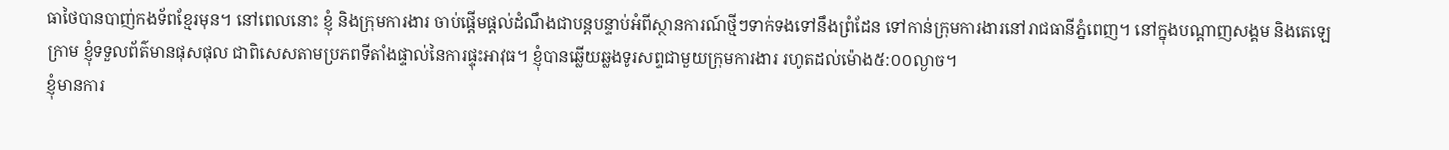ធាថៃបានបាញ់កងទ័ពខ្មែរមុន។ នៅពេលនោះ ខ្ញុំ និងក្រុមការងារ ចាប់ផ្ដើមផ្ដល់ដំណឹងជាបន្តបន្ទាប់អំពីស្ថានការណ៍ថ្មីៗទាក់ទងទៅនឹងព្រំដែន ទៅកាន់ក្រុមការងារនៅរាជធានីភ្នំពេញ។ នៅក្នុងបណ្ដាញសង្គម និងតេឡេក្រាម ខ្ញុំទទួលព័ត៌មានផុសផុល ជាពិសេសតាមប្រភពទីតាំងផ្ទាល់នៃការផ្ទុះអាវុធ។ ខ្ញុំបានឆ្លើយឆ្លងទូរសព្ទជាមួយក្រុមការងារ រហូតដល់ម៉ោង៥:០០ល្ងាច។
ខ្ញុំមានការ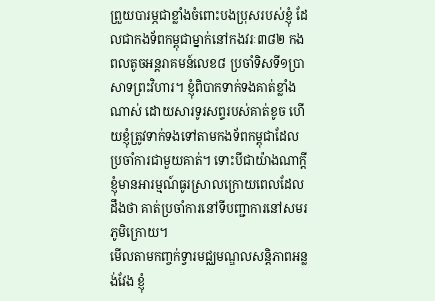ព្រួយបារម្ភជាខ្លាំងចំពោះបងប្រុសរបស់ខ្ញុំ ដែលជាកងទ័ពកម្ពុជាម្នាក់នៅកងវរៈ៣៨២ កងពលតូចអន្ដរាគមន៍លេខ៨ ប្រចាំទិសទី១ប្រាសាទព្រះវិហារ។ ខ្ញុំពិបាកទាក់ទងគាត់ខ្លាំងណាស់ ដោយសារទូរសព្ទរបស់គាត់ខូច ហើយខ្ញុំត្រូវទាក់ទងទៅតាមកងទ័ពកម្ពុជាដែលប្រចាំការជាមួយគាត់។ ទោះបីជាយ៉ាងណាក្ដី ខ្ញុំមានអារម្មណ៍ធូរស្រាលក្រោយពេលដែលដឹងថា គាត់ប្រចាំការនៅទីបញ្ជាការនៅសមរភូមិក្រោយ។
មើលតាមកញ្ចក់ទ្វារមជ្ឈមណ្ឌលសន្តិភាពអន្លង់វែង ខ្ញុំ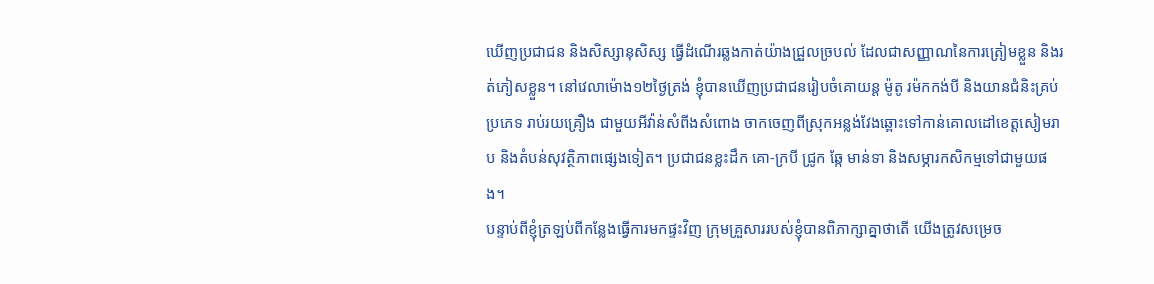ឃើញប្រជាជន និងសិស្សានុសិស្ស ធ្វើដំណើរឆ្លងកាត់យ៉ាងជ្រួលច្របល់ ដែលជាសញ្ញាណនៃការត្រៀមខ្លួន និងរត់ភៀសខ្លួន។ នៅវេលាម៉ោង១២ថ្ងៃត្រង់ ខ្ញុំបានឃើញប្រជាជនរៀបចំគោយន្ដ ម៉ូតូ រម៉កកង់បី និងយានជំនិះគ្រប់ប្រភេទ រាប់រយគ្រឿង ជាមួយអីវ៉ាន់សំពីងសំពោង ចាកចេញពីស្រុកអន្លង់វែងឆ្ពោះទៅកាន់គោលដៅខេត្ដសៀមរាប និងតំបន់សុវត្ថិភាពផ្សេងទៀត។ ប្រជាជនខ្លះដឹក គោ-ក្របី ជ្រូក ឆ្កែ មាន់ទា និងសម្ភារកសិកម្មទៅជាមួយផង។
បន្ទាប់ពីខ្ញុំត្រឡប់ពីកន្លែងធ្វើការមកផ្ទះវិញ ក្រុមគ្រួសាររបស់ខ្ញុំបានពិភាក្សាគ្នាថាតើ យើងត្រូវសម្រេច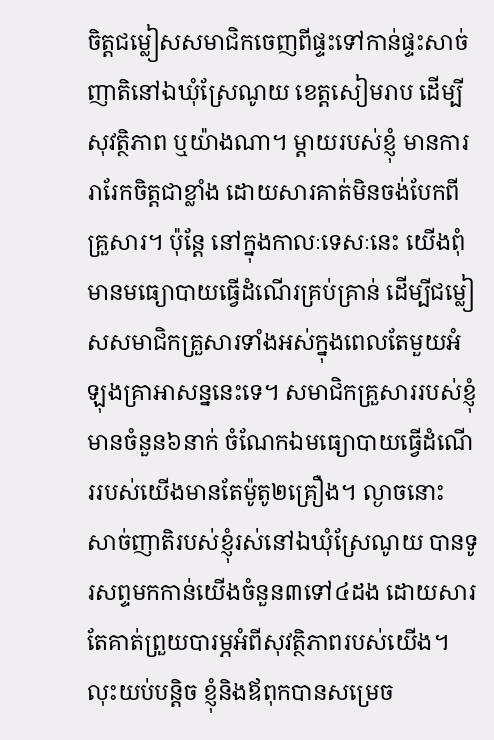ចិត្ដជម្លៀសសមាជិកចេញពីផ្ទះទៅកាន់ផ្ទះសាច់ញាតិនៅឯឃុំស្រែណូយ ខេត្ដសៀមរាប ដើម្បីសុវត្ថិភាព ឬយ៉ាងណា។ ម្ដាយរបស់ខ្ញុំ មានការរារែកចិត្ដជាខ្លាំង ដោយសារគាត់មិនចង់បែកពីគ្រួសារ។ ប៉ុន្ដែ នៅក្នុងកាលៈទេសៈនេះ យើងពុំមានមធ្យោបាយធ្វើដំណើរគ្រប់គ្រាន់ ដើម្បីជម្លៀសសមាជិកគ្រួសារទាំងអស់ក្នុងពេលតែមួយអំឡុងគ្រាអាសន្ននេះទេ។ សមាជិកគ្រួសាររបស់ខ្ញុំមានចំនួន៦នាក់ ចំណែកឯមធ្យោបាយធ្វើដំណើររបស់យើងមានតែម៉ូតូ២គ្រឿង។ ល្ងាចនោះ សាច់ញាតិរបស់ខ្ញុំរស់នៅឯឃុំស្រែណូយ បានទូរសព្ទមកកាន់យើងចំនួន៣ទៅ៤ដង ដោយសារតែគាត់ព្រួយបារម្ភអំពីសុវត្ថិភាពរបស់យើង។ លុះយប់បន្ដិច ខ្ញុំនិងឪពុកបានសម្រេច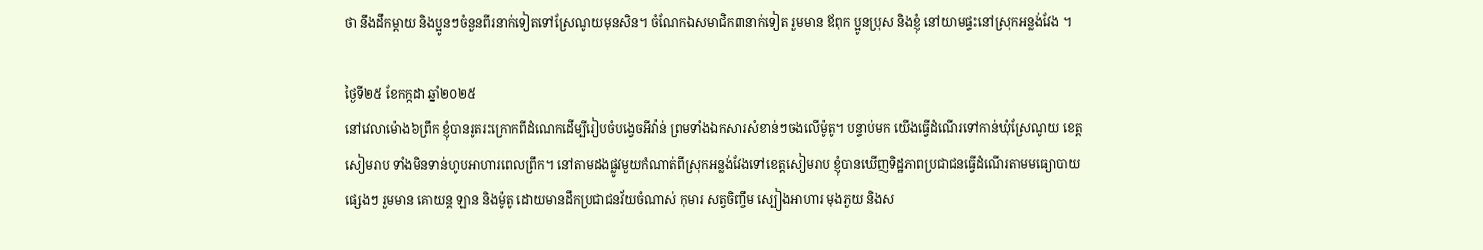ថា នឹងដឹកម្ដាយ និងប្អូនៗចំនួនពីរនាក់ទៀតទៅស្រែណូយមុនសិន។ ចំណែកឯសមាជិក៣នាក់ទៀត រួមមាន ឪពុក ប្អូនប្រុស និងខ្ញុំ នៅយាមផ្ទះនៅស្រុកអន្លង់វែង ។

ថ្ងៃទី២៥ ខែកក្កដា ឆ្នាំ២០២៥
នៅវេលាម៉ោង៦ព្រឹក ខ្ញុំបានរូតរះក្រោកពីដំណេកដើម្បីរៀបចំបង្វេចអីវ៉ាន់ ព្រមទាំងឯកសារសំខាន់ៗចងលើម៉ូតូ។ បន្ទាប់មក យើងធ្វើដំណើរទៅកាន់ឃុំស្រែណូយ ខេត្ដសៀមរាប ទាំងមិនទាន់ហូបអាហារពេលព្រឹក។ នៅតាមដងផ្លូវមួយកំណាត់ពីស្រុកអន្លង់វែងទៅខេត្តសៀមរាប ខ្ញុំបានឃើញទិដ្ឋភាពប្រជាជនធ្វើដំណើរតាមមធ្យោបាយផ្សេងៗ រួមមាន គោយន្ដ ឡាន និងម៉ូតូ ដោយមានដឹកប្រជាជនវ័យចំណាស់ កុមារ សត្វចិញ្ចឹម ស្បៀងអាហារ មុងភួយ និងស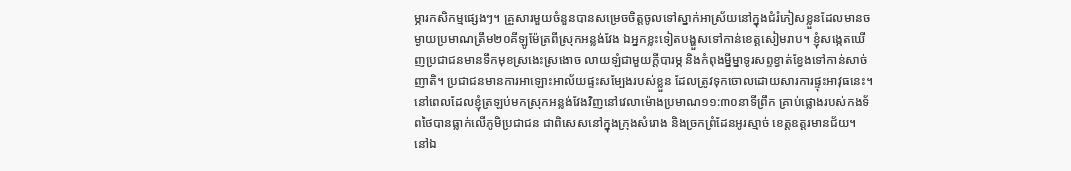ម្ភារកសិកម្មផ្សេងៗ។ គ្រួសារមួយចំនួនបានសម្រេចចិត្តចូលទៅស្នាក់អាស្រ័យនៅក្នុងជំរំភៀសខ្លួនដែលមានចម្ងាយប្រមាណត្រឹម២០គីឡូម៉ែត្រពីស្រុកអន្លង់វែង ឯអ្នកខ្លះទៀតបង្ហួសទៅកាន់ខេត្ដសៀមរាប។ ខ្ញុំសង្កេតឃើញប្រជាជនមានទឹកមុខស្រងេះស្រងោច លាយឡំជាមួយក្ដីបារម្ភ និងកំពុងម្នីម្នាទូរសព្ទខ្វាត់ខ្វែងទៅកាន់សាច់ញាតិ។ ប្រជាជនមានការអាឡោះអាល័យផ្ទះសម្បែងរបស់ខ្លួន ដែលត្រូវទុកចោលដោយសារការផ្ទុះអាវុធនេះ។ នៅពេលដែលខ្ញុំត្រឡប់មកស្រុកអន្លង់វែងវិញនៅវេលាម៉ោងប្រមាណ១១:៣០នាទីព្រឹក គ្រាប់ផ្លោងរបស់កងទ័ពថៃបានធ្លាក់លើភូមិប្រជាជន ជាពិសេសនៅក្នុងក្រុងសំរោង និងច្រកព្រំដែនអូរស្មាច់ ខេត្ដឧត្ដរមានជ័យ។
នៅឯ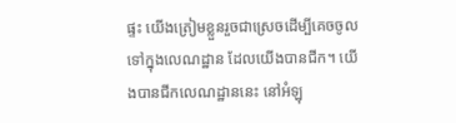ផ្ទះ យើងត្រៀមខ្លួនរួចជាស្រេចដើម្បីគេចចូលទៅក្នុងលេណដ្ឋាន ដែលយើងបានជីក។ យើងបានជីកលេណដ្ឋាននេះ នៅអំឡុ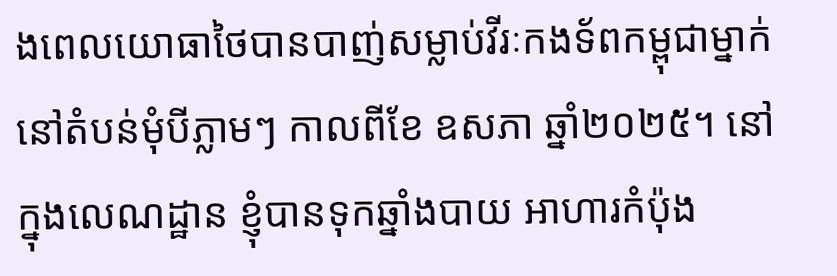ងពេលយោធាថៃបានបាញ់សម្លាប់វីរៈកងទ័ពកម្ពុជាម្នាក់នៅតំបន់មុំបីភ្លាមៗ កាលពីខែ ឧសភា ឆ្នាំ២០២៥។ នៅក្នុងលេណដ្ឋាន ខ្ញុំបានទុកឆ្នាំងបាយ អាហារកំប៉ុង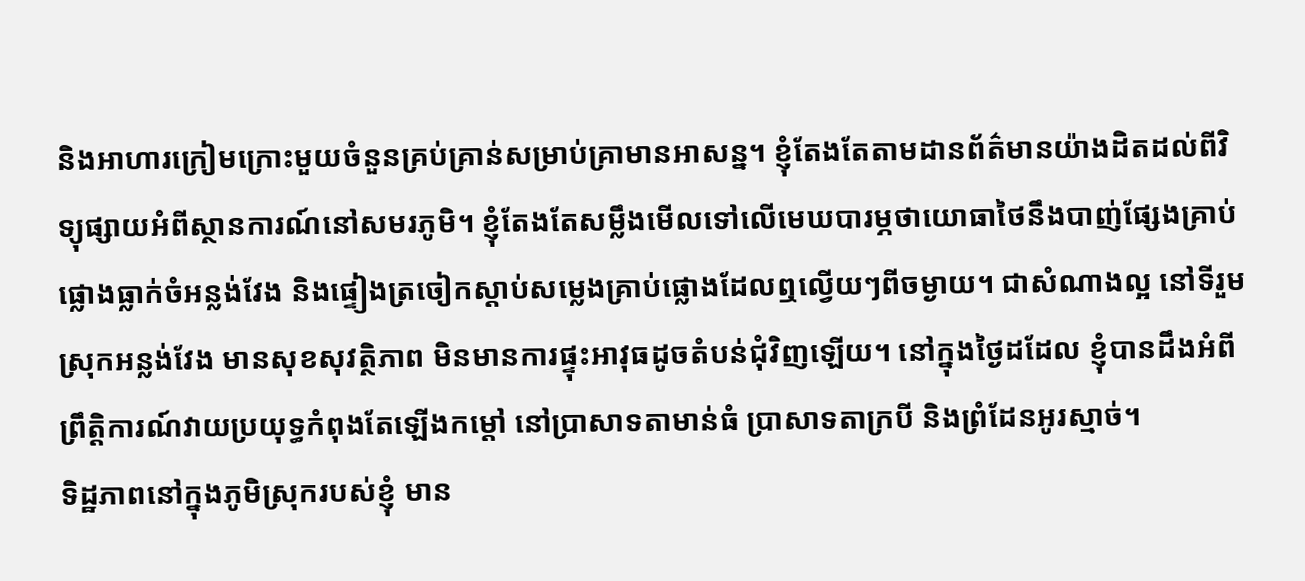និងអាហារក្រៀមក្រោះមួយចំនួនគ្រប់គ្រាន់សម្រាប់គ្រាមានអាសន្ន។ ខ្ញុំតែងតែតាមដានព័ត៌មានយ៉ាងដិតដល់ពីវិទ្យុផ្សាយអំពីស្ថានការណ៍នៅសមរភូមិ។ ខ្ញុំតែងតែសម្លឹងមើលទៅលើមេឃបារម្ភថាយោធាថៃនឹងបាញ់ផ្សែងគ្រាប់ផ្លោងធ្លាក់ចំអន្លង់វែង និងផ្ទៀងត្រចៀកស្ដាប់សម្លេងគ្រាប់ផ្លោងដែលឮល្វើយៗពីចម្ងាយ។ ជាសំណាងល្អ នៅទីរួមស្រុកអន្លង់វែង មានសុខសុវត្ថិភាព មិនមានការផ្ទុះអាវុធដូចតំបន់ជុំវិញឡើយ។ នៅក្នុងថ្ងៃដដែល ខ្ញុំបានដឹងអំពីព្រឹត្ដិការណ៍វាយប្រយុទ្ធកំពុងតែឡើងកម្តៅ នៅប្រាសាទតាមាន់ធំ ប្រាសាទតាក្របី និងព្រំដែនអូរស្មាច់។
ទិដ្ឋភាពនៅក្នុងភូមិស្រុករបស់ខ្ញុំ មាន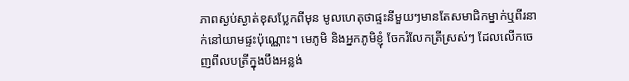ភាពស្ងប់ស្ងាត់ខុសប្លែកពីមុន មូលហេតុថាផ្ទះនីមួយៗមានតែសមាជិកម្នាក់ឬពីរនាក់នៅយាមផ្ទះប៉ុណ្ណោះ។ មេភូមិ និងអ្នកភូមិខ្ញុំ ចែករំលែកត្រីស្រស់ៗ ដែលលើកចេញពីលបត្រីក្នុងបឹងអន្លង់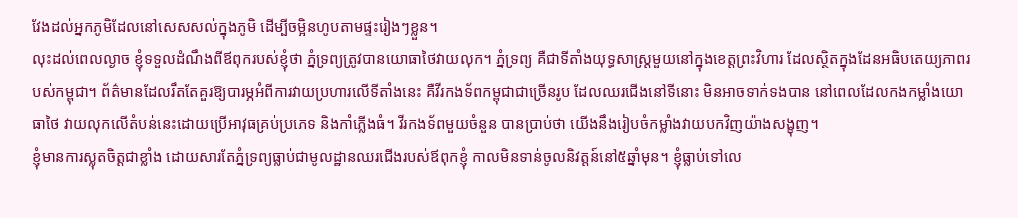វែងដល់អ្នកភូមិដែលនៅសេសសល់ក្នុងភូមិ ដើម្បីចម្អិនហូបតាមផ្ទះរៀងៗខ្លួន។
លុះដល់ពេលល្ងាច ខ្ញុំទទួលដំណឹងពីឪពុករបស់ខ្ញុំថា ភ្នំទ្រព្យត្រូវបានយោធាថៃវាយលុក។ ភ្នំទ្រព្យ គឺជាទីតាំងយុទ្ធសាស្ត្រមួយនៅក្នុងខេត្តព្រះវិហារ ដែលស្ថិតក្នុងដែនអធិបតេយ្យភាពរបស់កម្ពុជា។ ព័ត៌មានដែលរឹតតែគួរឱ្យបារម្ភអំពីការវាយប្រហារលើទីតាំងនេះ គឺវីរកងទ័ពកម្ពុជាជាច្រើនរូប ដែលឈរជើងនៅទីនោះ មិនអាចទាក់ទងបាន នៅពេលដែលកងកម្លាំងយោធាថៃ វាយលុកលើតំបន់នេះដោយប្រើអាវុធគ្រប់ប្រភេទ និងកាំភ្លើងធំ។ វីរកងទ័ពមួយចំនួន បានប្រាប់ថា យើងនឹងរៀបចំកម្លាំងវាយបកវិញយ៉ាងសង្ខុញ។
ខ្ញុំមានការស្លុតចិត្ដជាខ្លាំង ដោយសារតែភ្នំទ្រព្យធ្លាប់ជាមូលដ្ឋានឈរជើងរបស់ឪពុកខ្ញុំ កាលមិនទាន់ចូលនិវត្ដន៍នៅ៥ឆ្នាំមុន។ ខ្ញុំធ្លាប់ទៅលេ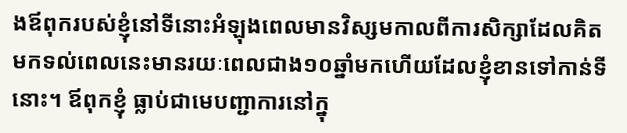ងឪពុករបស់ខ្ញុំនៅទីនោះអំឡុងពេលមានវិស្សមកាលពីការសិក្សាដែលគិតមកទល់ពេលនេះមានរយៈពេលជាង១០ឆ្នាំមកហើយដែលខ្ញុំខានទៅកាន់ទីនោះ។ ឪពុកខ្ញុំ ធ្លាប់ជាមេបញ្ជាការនៅក្នុ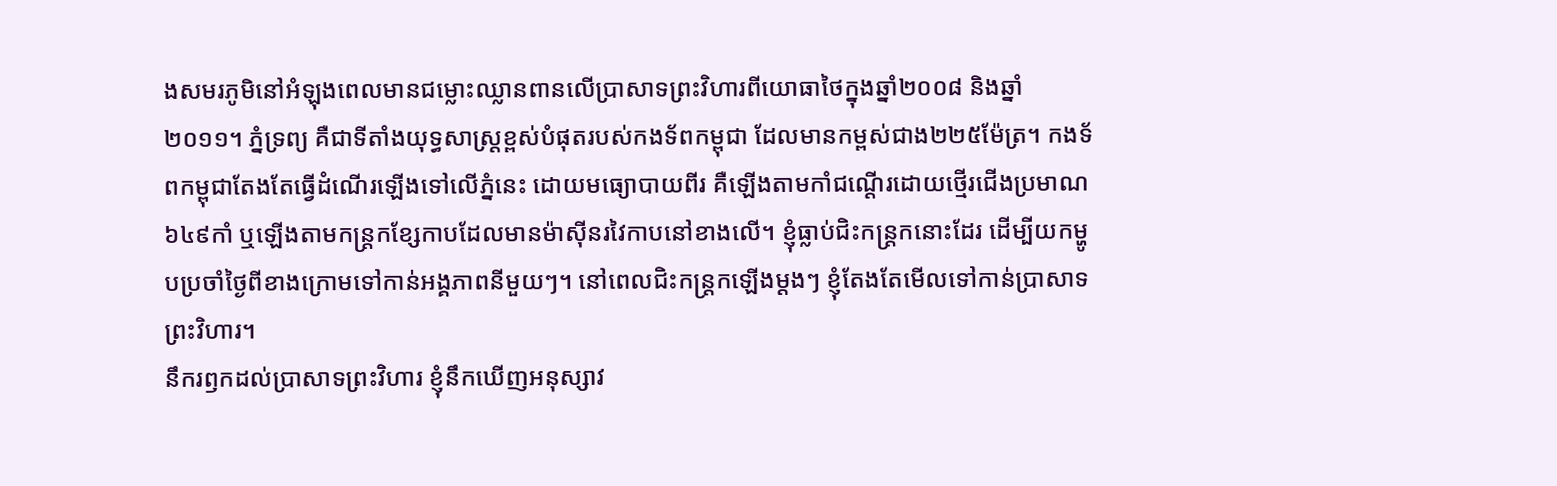ងសមរភូមិនៅអំឡុងពេលមានជម្លោះឈ្លានពានលើប្រាសាទព្រះវិហារពីយោធាថៃក្នុងឆ្នាំ២០០៨ និងឆ្នាំ២០១១។ ភ្នំទ្រព្យ គឺជាទីតាំងយុទ្ធសាស្រ្ដខ្ពស់បំផុតរបស់កងទ័ពកម្ពុជា ដែលមានកម្ពស់ជាង២២៥ម៉ែត្រ។ កងទ័ពកម្ពុជាតែងតែធ្វើដំណើរឡើងទៅលើភ្នំនេះ ដោយមធ្យោបាយពីរ គឺឡើងតាមកាំជណ្ដើរដោយថ្មើរជើងប្រមាណ៦៤៩កាំ ឬឡើងតាមកន្ដ្រកខ្សែកាបដែលមានម៉ាស៊ីនរវៃកាបនៅខាងលើ។ ខ្ញុំធ្លាប់ជិះកន្រ្ដកនោះដែរ ដើម្បីយកម្ហូបប្រចាំថ្ងៃពីខាងក្រោមទៅកាន់អង្គភាពនីមួយៗ។ នៅពេលជិះកន្ដ្រកឡើងម្ដងៗ ខ្ញុំតែងតែមើលទៅកាន់ប្រាសាទព្រះវិហារ។
នឹករឭកដល់ប្រាសាទព្រះវិហារ ខ្ញុំនឹកឃើញអនុស្សាវ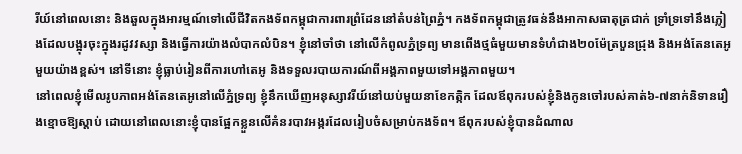រីយ៍នៅពេលនោះ និងឆួលក្នុងអារម្មណ៍ទៅលើជីវិតកងទ័ពកម្ពុជាការពារព្រំដែននៅតំបន់ព្រៃភ្នំ។ កងទ័ពកម្ពុជាត្រូវធន់នឹងអាកាសធាតុត្រជាក់ ទ្រាំទ្រទៅនឹងភ្លៀងដែលបង្អុរចុះក្នុងរដូវវស្សា និងធ្វើការយ៉ាងលំបាកលំបិន។ ខ្ញុំនៅចាំថា នៅលើកំពូលភ្នំទ្រព្យ មានពើងថ្មធំមួយមានទំហំជាង២០ម៉ែត្របួនជ្រុង និងអង់តែនតេអូមួយយ៉ាងខ្ពស់។ នៅទីនោះ ខ្ញុំធ្លាប់រៀនពីការហៅតេអូ និងទទួលរបាយការណ៍ពីអង្គភាពមួយទៅអង្គភាពមួយ។
នៅពេលខ្ញុំមើលរូបភាពអង់តែនតេអូនៅលើភ្នំទ្រព្យ ខ្ញុំនឹកឃើញអនុស្សាវរីយ៍នៅយប់មួយនាខែកត្កិក ដែលឪពុករបស់ខ្ញុំនិងកូនចៅរបស់គាត់៦-៧នាក់និទានរឿងខ្មោចឱ្យស្ដាប់ ដោយនៅពេលនោះខ្ញុំបានផ្អែកខ្លួនលើគំនរបាវអង្ករដែលរៀបចំសម្រាប់កងទ័ព។ ឪពុករបស់ខ្ញុំបានដំណាល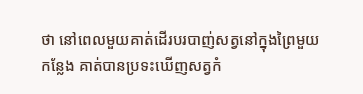ថា នៅពេលមួយគាត់ដើរបរបាញ់សត្វនៅក្នុងព្រៃមួយកន្លែង គាត់បានប្រទះឃើញសត្វកំ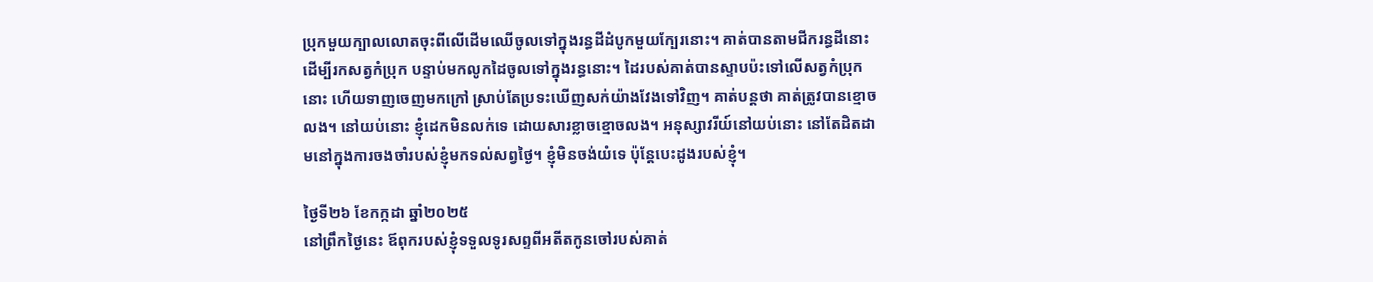ប្រុកមួយក្បាលលោតចុះពីលើដើមឈើចូលទៅក្នុងរន្ធដីដំបូកមួយក្បែរនោះ។ គាត់បានតាមជីករន្ធដីនោះដើម្បីរកសត្វកំប្រុក បន្ទាប់មកលូកដៃចូលទៅក្នុងរន្ធនោះ។ ដៃរបស់គាត់បានស្ទាបប៉ះទៅលើសត្វកំប្រុកនោះ ហើយទាញចេញមកក្រៅ ស្រាប់តែប្រទះឃើញសក់យ៉ាងវែងទៅវិញ។ គាត់បន្ដថា គាត់ត្រូវបានខ្មោចលង។ នៅយប់នោះ ខ្ញុំដេកមិនលក់ទេ ដោយសារខ្លាចខ្មោចលង។ អនុស្សាវរីយ៍នៅយប់នោះ នៅតែដិតដាមនៅក្នុងការចងចាំរបស់ខ្ញុំមកទល់សព្វថ្ងៃ។ ខ្ញុំមិនចង់យំទេ ប៉ុន្ដែបេះដូងរបស់ខ្ញុំ។

ថ្ងៃទី២៦ ខែកក្កដា ឆ្នាំ២០២៥
នៅព្រឹកថ្ងៃនេះ ឪពុករបស់ខ្ញុំទទួលទូរសព្ទពីអតីតកូនចៅរបស់គាត់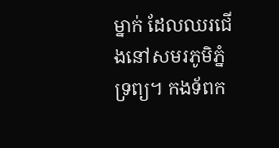ម្នាក់ ដែលឈរជើងនៅសមរភូមិភ្នំ ទ្រព្យ។ កងទ័ពក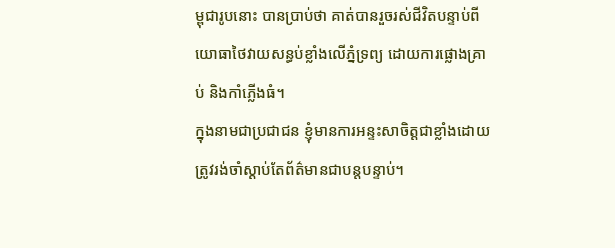ម្ពុជារូបនោះ បានប្រាប់ថា គាត់បានរួចរស់ជីវិតបន្ទាប់ពីយោធាថៃវាយសន្ធប់ខ្លាំងលើភ្នំទ្រព្យ ដោយការផ្លោងគ្រាប់ និងកាំភ្លើងធំ។
ក្នុងនាមជាប្រជាជន ខ្ញុំមានការអន្ទះសាចិត្ដជាខ្លាំងដោយត្រូវរង់ចាំស្ដាប់តែព័ត៌មានជាបន្តបន្ទាប់។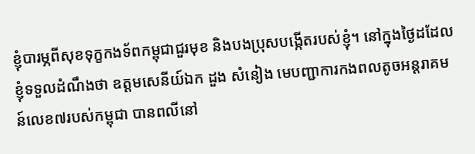ខ្ញុំបារម្ភពីសុខទុក្ខកងទ័ពកម្ពុជាជួរមុខ និងបងប្រុសបង្កើតរបស់ខ្ញុំ។ នៅក្នុងថ្ងៃដដែល ខ្ញុំទទួលដំណឹងថា ឧត្ដមសេនីយ៍ឯក ដួង សំនៀង មេបញ្ជាការកងពលតូចអន្ដរាគមន៍លេខ៧របស់កម្ពុជា បានពលីនៅ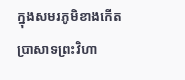ក្នុងសមរភូមិខាងកើតប្រាសាទព្រះវិហា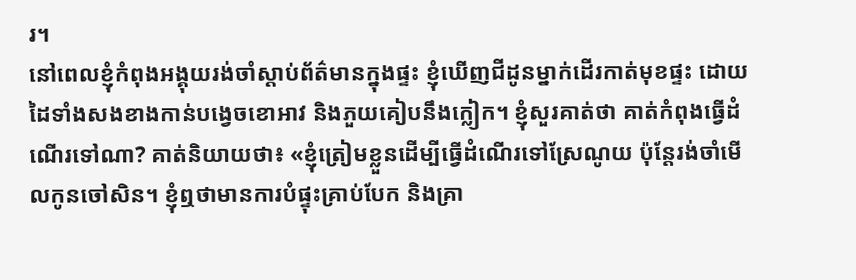រ។
នៅពេលខ្ញុំកំពុងអង្គុយរង់ចាំស្តាប់ព័ត៌មានក្នុងផ្ទះ ខ្ញុំឃើញជីដូនម្នាក់ដើរកាត់មុខផ្ទះ ដោយដៃទាំងសងខាងកាន់បង្វេចខោអាវ និងភួយគៀបនឹងក្លៀក។ ខ្ញុំសួរគាត់ថា គាត់កំពុងធ្វើដំណើរទៅណា? គាត់និយាយថា៖ «ខ្ញុំត្រៀមខ្លួនដើម្បីធ្វើដំណើរទៅស្រែណូយ ប៉ុន្ដែរង់ចាំមើលកូនចៅសិន។ ខ្ញុំឮថាមានការបំផ្ទុះគ្រាប់បែក និងគ្រា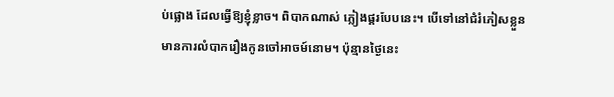ប់ផ្លោង ដែលធ្វើឱ្យខ្ញុំខ្លាច។ ពិបាកណាស់ ភ្លៀងផ្គរបែបនេះ។ បើទៅនៅជំរំភៀសខ្លួន មានការលំបាករឿងកូនចៅអាចម៍នោម។ ប៉ុន្មានថ្ងៃនេះ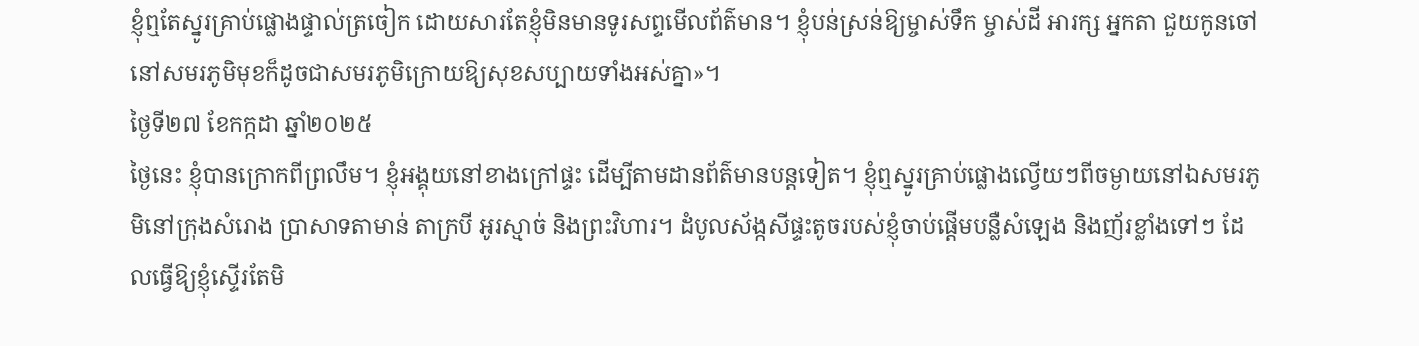ខ្ញុំឮតែស្នូរគ្រាប់ផ្លោងផ្ទាល់ត្រចៀក ដោយសារតែខ្ញុំមិនមានទូរសព្ទមើលព័ត៌មាន។ ខ្ញុំបន់ស្រន់ឱ្យម្ចាស់ទឹក ម្ចាស់ដី អារក្ស អ្នកតា ជួយកូនចៅនៅសមរភូមិមុខក៏ដូចជាសមរភូមិក្រោយឱ្យសុខសប្បាយទាំងអស់គ្នា»។
ថ្ងៃទី២៧ ខែកក្កដា ឆ្នាំ២០២៥
ថ្ងៃនេះ ខ្ញុំបានក្រោកពីព្រលឹម។ ខ្ញុំអង្គុយនៅខាងក្រៅផ្ទះ ដើម្បីតាមដានព័ត៌មានបន្ដទៀត។ ខ្ញុំឮស្នូរគ្រាប់ផ្លោងល្វើយៗពីចម្ងាយនៅឯសមរភូមិនៅក្រុងសំរោង ប្រាសាទតាមាន់ តាក្របី អូរស្មាច់ និងព្រះវិហារ។ ដំបូលស័ង្កសីផ្ទះតូចរបស់ខ្ញុំចាប់ផ្ដើមបន្លឺសំឡេង និងញ័រខ្លាំងទៅៗ ដែលធ្វើឱ្យខ្ញុំស្ទើរតែមិ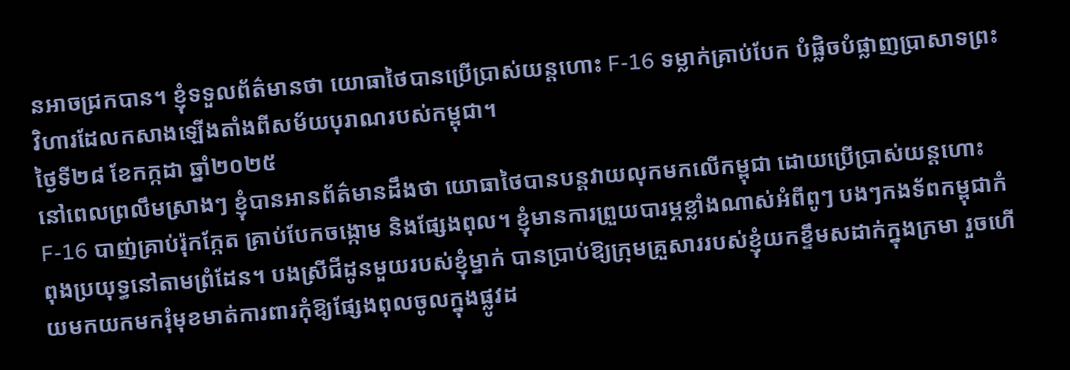នអាចជ្រកបាន។ ខ្ញុំទទួលព័ត៌មានថា យោធាថៃបានប្រើប្រាស់យន្ដហោះ F-16 ទម្លាក់គ្រាប់បែក បំផ្លិចបំផ្លាញប្រាសាទព្រះវិហារដែលកសាងឡើងតាំងពីសម័យបុរាណរបស់កម្ពុជា។
ថ្ងៃទី២៨ ខែកក្កដា ឆ្នាំ២០២៥
នៅពេលព្រលឹមស្រាងៗ ខ្ញុំបានអានព័ត៌មានដឹងថា យោធាថៃបានបន្ដវាយលុកមកលើកម្ពុជា ដោយប្រើប្រាស់យន្ដហោះ F-16 បាញ់គ្រាប់រ៉ុកក្កែត គ្រាប់បែកចង្កោម និងផ្សែងពុល។ ខ្ញុំមានការព្រួយបារម្ភខ្លាំងណាស់អំពីពូៗ បងៗកងទ័ពកម្ពុជាកំពុងប្រយុទ្ធនៅតាមព្រំដែន។ បងស្រីជីដូនមួយរបស់ខ្ញុំម្នាក់ បានប្រាប់ឱ្យក្រុមគ្រួសាររបស់ខ្ញុំយកខ្ទឹមសដាក់ក្នុងក្រមា រួចហើយមកយកមករុំមុខមាត់ការពារកុំឱ្យផ្សែងពុលចូលក្នុងផ្លូវដ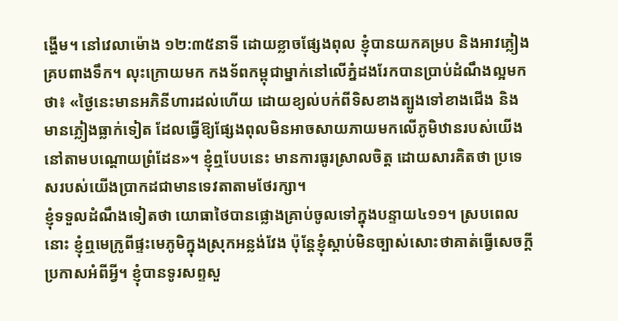ង្ហើម។ នៅវេលាម៉ោង ១២:៣៥នាទី ដោយខ្លាចផ្សែងពុល ខ្ញុំបានយកគម្រប និងអាវភ្លៀងគ្របពាងទឹក។ លុះក្រោយមក កងទ័ពកម្ពុជាម្នាក់នៅលើភ្នំដងរែកបានប្រាប់ដំណឹងល្អមកថា៖ «ថ្ងៃនេះមានអភិនីហារដល់ហើយ ដោយខ្យល់បក់ពីទិសខាងត្បូងទៅខាងជើង និងមានភ្លៀងធ្លាក់ទៀត ដែលធ្វើឱ្យផ្សែងពុលមិនអាចសាយភាយមកលើភូមិឋានរបស់យើងនៅតាមបណ្ដោយព្រំដែន»។ ខ្ញុំឮបែបនេះ មានការធូរស្រាលចិត្ត ដោយសារគិតថា ប្រទេសរបស់យើងប្រាកដជាមានទេវតាតាមថែរក្សា។
ខ្ញុំទទួលដំណឹងទៀតថា យោធាថៃបានផ្លោងគ្រាប់ចូលទៅក្នុងបន្ទាយ៤១១។ ស្របពេលនោះ ខ្ញុំឮមេក្រូពីផ្ទះមេភូមិក្នុងស្រុកអន្លង់វែង ប៉ុន្តែខ្ញុំស្តាប់មិនច្បាស់សោះថាគាត់ធ្វើសេចក្តីប្រកាសអំពីអ្វី។ ខ្ញុំបានទូរសព្ទសួ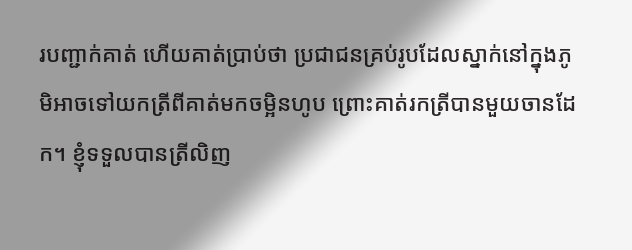របញ្ជាក់គាត់ ហើយគាត់ប្រាប់ថា ប្រជាជនគ្រប់រូបដែលស្នាក់នៅក្នុងភូមិអាចទៅយកត្រីពីគាត់មកចម្អិនហូប ព្រោះគាត់រកត្រីបានមួយចានដែក។ ខ្ញុំទទួលបានត្រីលិញ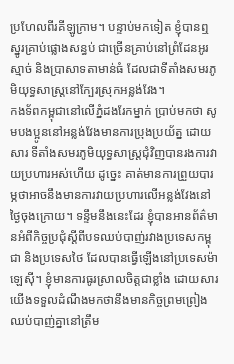ប្រហែលពីរគីឡូក្រាម។ បន្ទាប់មកទៀត ខ្ញុំបានឮស្នូរគ្រាប់ផ្លោងសន្ធប់ ជាច្រើនគ្រាប់នៅព្រំដែនអូរស្មាច់ និងប្រាសាទតាមាន់ធំ ដែលជាទីតាំងសមរភូមិយុទ្ធសាស្ត្រនៅក្បែរស្រុកអន្លង់វែង។
កងទ័ពកម្ពុជានៅលើភ្នំដងរែកម្នាក់ ប្រាប់មកថា សូមបងប្អូននៅអន្លង់វែងមានការប្រុងប្រយ័ត្ន ដោយសារ ទីតាំងសមរភូមិយុទ្ធសាស្ត្រជុំវិញបានរងការវាយប្រហារអស់ហើយ ដូច្នេះ គាត់មានការព្រួយបារម្ភថាអាចនឹងមានការវាយប្រហារលើអន្លង់វែងនៅថ្ងៃចុងក្រោយ។ ទន្ទឹមនឹងនេះដែរ ខ្ញុំបានអានព័ត៌មានអំពីកិច្ចប្រជុំស្តីពីបទឈប់បាញ់រវាងប្រទេសកម្ពុជា និងប្រទេសថៃ ដែលបានធ្វើឡើងនៅប្រទេសម៉ាឡេស៊ី។ ខ្ញុំមានការធូរស្រាលចិត្តជាខ្លាំង ដោយសារយើងទទួលដំណឹងមកថានឹងមានកិច្ចព្រមព្រៀងឈប់បាញ់គ្នានៅត្រឹម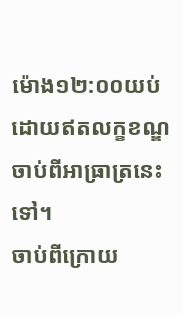ម៉ោង១២:០០យប់ ដោយឥតលក្ខខណ្ឌ ចាប់ពីអាធ្រាត្រនេះទៅ។
ចាប់ពីក្រោយ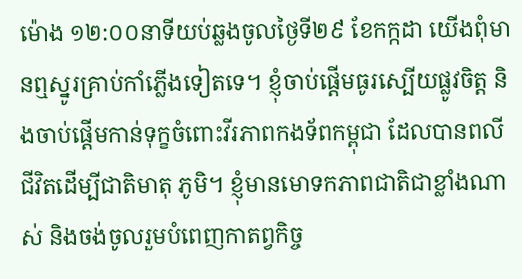ម៉ោង ១២:០០នាទីយប់ឆ្លងចូលថ្ងៃទី២៩ ខែកក្កដា យើងពុំមានឮស្នូរគ្រាប់កាំភ្លើងទៀតទេ។ ខ្ញុំចាប់ផ្ដើមធូរស្បើយផ្លូវចិត្ដ និងចាប់ផ្ដើមកាន់ទុក្ខចំពោះវីរភាពកងទ័ពកម្ពុជា ដែលបានពលីជីវិតដើម្បីជាតិមាតុ ភូមិ។ ខ្ញុំមានមោទកភាពជាតិជាខ្លាំងណាស់ និងចង់ចូលរួមបំពេញកាតព្វកិច្ច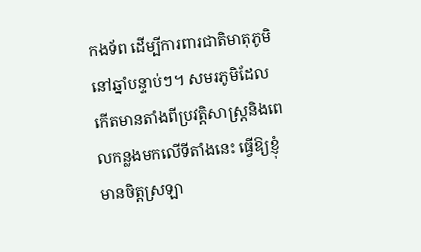កងទ័ព ដើម្បីការពារជាតិមាតុភូមិនៅឆ្នាំបន្ទាប់ៗ។ សមរភូមិដែលកើតមានតាំងពីប្រវត្ដិសាស្រ្ដនិងពេលកន្លងមកលើទីតាំងនេះ ធ្វើឱ្យខ្ញុំមានចិត្ដស្រឡា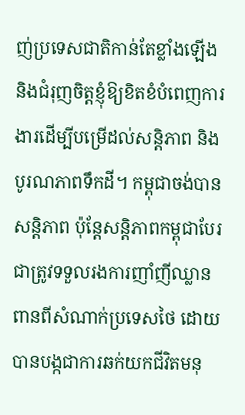ញ់ប្រទេសជាតិកាន់តែខ្លាំងឡើង និងជំរុញចិត្តខ្ញុំឱ្យខិតខំបំពេញការងារដើម្បីបម្រើដល់សន្ដិភាព និងបូរណភាពទឹកដី។ កម្ពុជាចង់បានសន្ដិភាព ប៉ុន្ដែសន្ដិភាពកម្ពុជាបែរជាត្រូវទទួលរងការញាំញីឈ្លានពានពីសំណាក់ប្រទេសថៃ ដោយបានបង្កជាការឆក់យកជីវិតមនុ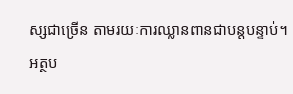ស្សជាច្រើន តាមរយៈការឈ្លានពានជាបន្តបន្ទាប់។
អត្ថប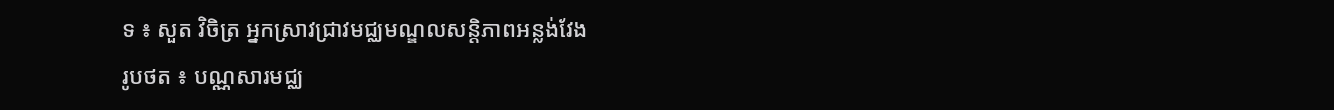ទ ៖ សួត វិចិត្រ អ្នកស្រាវជ្រាវមជ្ឈមណ្ឌលសន្ដិភាពអន្លង់វែង
រូបថត ៖ បណ្ណសារមជ្ឈ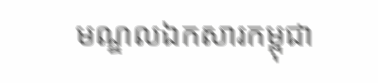មណ្ឌលឯកសារកម្ពុជា